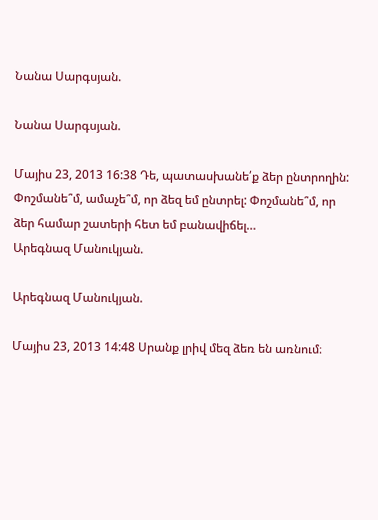Նանա Սարգսյան.

Նանա Սարգսյան.

Մայիս 23, 2013 16:38 Դե, պատասխանե՛ք ձեր ընտրողին: Փոշմանե՞մ, ամաչե՞մ, որ ձեզ եմ ընտրել: Փոշմանե՞մ, որ ձեր համար շատերի հետ եմ բանավիճել…
Արեգնազ Մանուկյան.

Արեգնազ Մանուկյան.

Մայիս 23, 2013 14:48 Սրանք լրիվ մեզ ձեռ են առնում։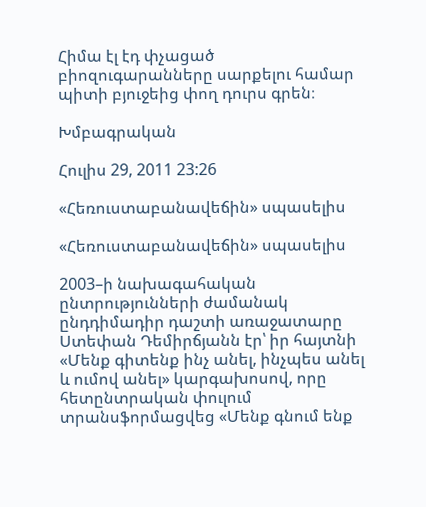Հիմա էլ էդ փչացած բիոզուգարանները սարքելու համար պիտի բյուջեից փող դուրս գրեն։

Խմբագրական

Հուլիս 29, 2011 23:26

«Հեռուստաբանավեճին» սպասելիս

«Հեռուստաբանավեճին» սպասելիս

2003–ի նախագահական ընտրությունների ժամանակ ընդդիմադիր դաշտի առաջատարը Ստեփան Դեմիրճյանն էր՝ իր հայտնի «Մենք գիտենք ինչ անել, ինչպես անել և ումով անել» կարգախոսով, որը հետընտրական փուլում տրանսֆորմացվեց «Մենք գնում ենք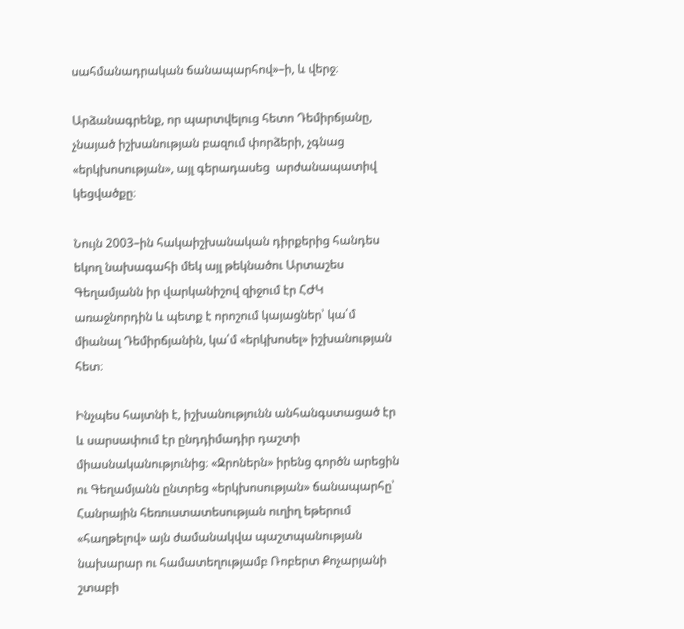սահմանադրական ճանապարհով»–ի, և վերջ։

Արձանագրենք, որ պարտվելուց հետո Դեմիրճյանը, չնայած իշխանության բազում փորձերի, չգնաց «երկխոսության», այլ գերադասեց  արժանապատիվ կեցվածքը։

Նույն 2003–ին հակաիշխանական դիրքերից հանդես եկող նախագահի մեկ այլ թեկնածու Արտաշես Գեղամյանն իր վարկանիշով զիջում էր ՀԺԿ առաջնորդին և պետք է որոշում կայացներ՝ կա՛մ միանալ Դեմիրճյանին, կա՛մ «երկխոսել» իշխանության հետ։

Ինչպես հայտնի է, իշխանությունն անհանգստացած էր և սարսափում էր ընդդիմադիր դաշտի միասնականությունից։ «Զրոներն» իրենց գործն արեցին ու Գեղամյանն ընտրեց «երկխոսության» ճանապարհը՝ Հանրային հեռուստատեսության ուղիղ եթերում «հաղթելով» այն ժամանակվա պաշտպանության նախարար ու համատեղությամբ Ռոբերտ Քոչարյանի շտաբի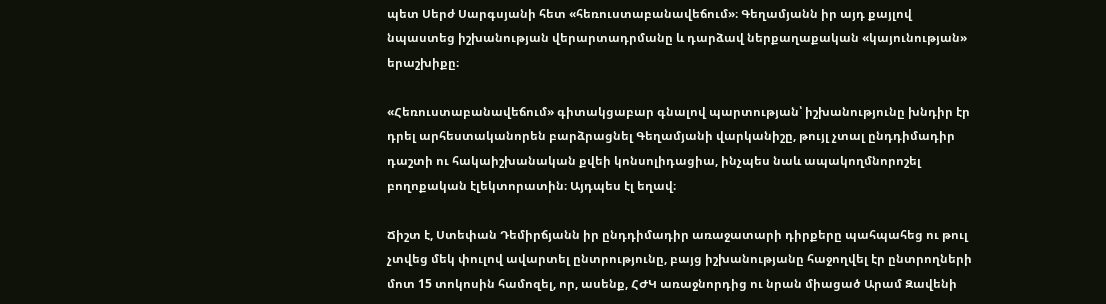պետ Սերժ Սարգսյանի հետ «հեռուստաբանավեճում»։ Գեղամյանն իր այդ քայլով նպաստեց իշխանության վերարտադրմանը և դարձավ ներքաղաքական «կայունության» երաշխիքը։

«Հեռուստաբանավեճում» գիտակցաբար գնալով պարտության՝ իշխանությունը խնդիր էր դրել արհեստականորեն բարձրացնել Գեղամյանի վարկանիշը, թույլ չտալ ընդդիմադիր դաշտի ու հակաիշխանական քվեի կոնսոլիդացիա, ինչպես նաև ապակողմնորոշել բողոքական էլեկտորատին։ Այդպես էլ եղավ։

Ճիշտ է, Ստեփան Դեմիրճյանն իր ընդդիմադիր առաջատարի դիրքերը պահպահեց ու թուլ չտվեց մեկ փուլով ավարտել ընտրությունը, բայց իշխանությանը հաջողվել էր ընտրողների մոտ 15 տոկոսին համոզել, որ, ասենք, ՀԺԿ առաջնորդից ու նրան միացած Արամ Զավենի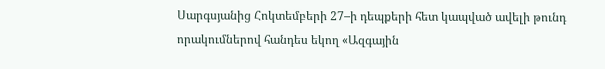Սարգսյանից Հոկտեմբերի 27–ի դեպքերի հետ կապված ավելի թունդ որակումներով հանդես եկող «Ազգային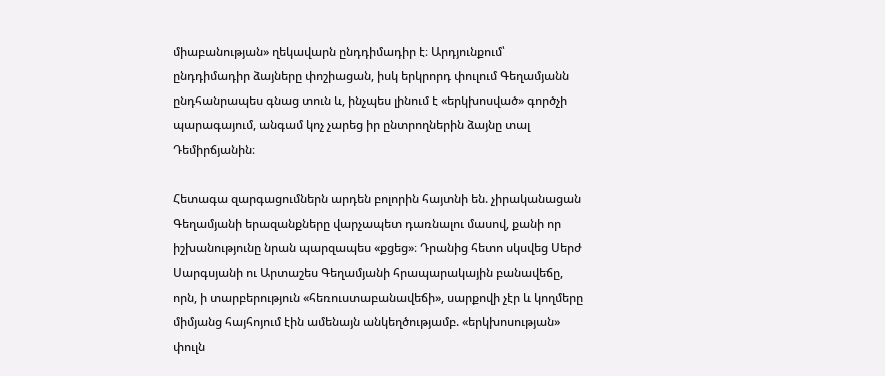միաբանության» ղեկավարն ընդդիմադիր է։ Արդյունքում՝ ընդդիմադիր ձայները փոշիացան, իսկ երկրորդ փուլում Գեղամյանն ընդհանրապես գնաց տուն և, ինչպես լինում է «երկխոսված» գործչի պարագայում, անգամ կոչ չարեց իր ընտրողներին ձայնը տալ Դեմիրճյանին։

Հետագա զարգացումներն արդեն բոլորին հայտնի են. չիրականացան Գեղամյանի երազանքները վարչապետ դառնալու մասով, քանի որ իշխանությունը նրան պարզապես «քցեց»։ Դրանից հետո սկսվեց Սերժ Սարգսյանի ու Արտաշես Գեղամյանի հրապարակային բանավեճը, որն, ի տարբերություն «հեռուստաբանավեճի», սարքովի չէր և կողմերը միմյանց հայհոյում էին ամենայն անկեղծությամբ. «երկխոսության» փուլն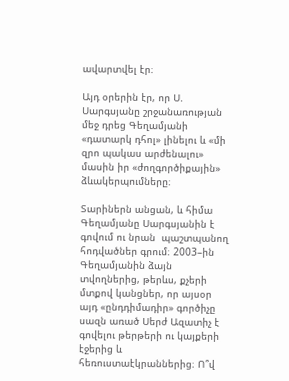ավարտվել էր։

Այդ օրերին էր, որ Ս. Սարգսյանը շրջանառության մեջ դրեց Գեղամյանի «դատարկ դհոլ» լինելու և «մի զրո պակաս արժենալու» մասին իր «ժողգործիքային» ձևակերպումները։

Տարիներն անցան, և հիմա Գեղամյանը Սարգսյանին է գովում ու նրան  պաշտպանող հոդվածներ գրում։ 2003–ին Գեղամյանին ձայն տվողներից, թերևս, քչերի մտքով կանցներ, որ այսօր այդ «ընդդիմադիր» գործիչը սազն առած Սերժ Ազատիչ է գովելու թերթերի ու կայքերի էջերից և հեռուստաէկրաններից։ Ո՞վ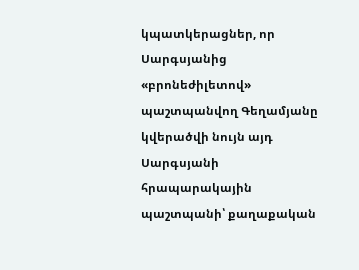կպատկերացներ, որ Սարգսյանից «բրոնեժիլետով» պաշտպանվող Գեղամյանը կվերածվի նույն այդ Սարգսյանի հրապարակային պաշտպանի՝ քաղաքական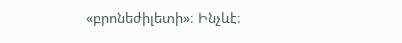«բրոնեժիլետի»։ Ինչևէ։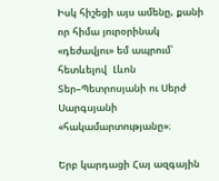Իսկ հիշեցի այս ամենը, քանի որ հիմա յուրօրինակ «դեժավյու» եմ ապրում՝ հետևելով  Լևոն Տեր–Պետրոսյանի ու Սերժ Սարգսյանի «հակամարտությանը»։

Երբ կարդացի Հայ ազգային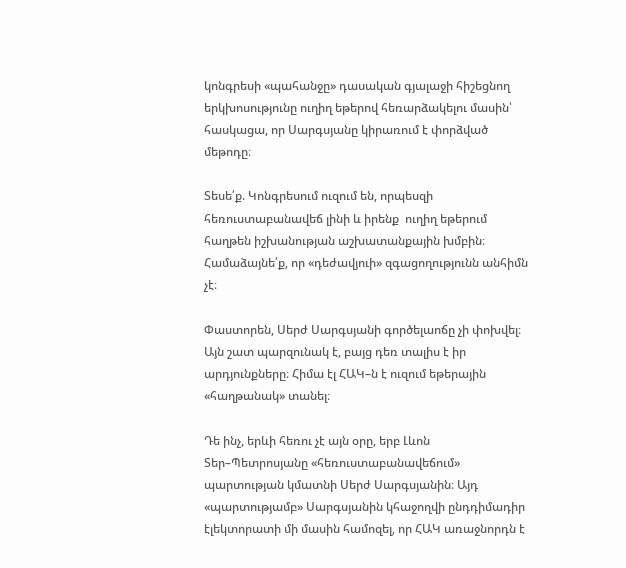կոնգրեսի «պահանջը» դասական գյալաջի հիշեցնող երկխոսությունը ուղիղ եթերով հեռարձակելու մասին՝ հասկացա, որ Սարգսյանը կիրառում է փորձված մեթոդը։

Տեսե՛ք. Կոնգրեսում ուզում են, որպեսզի հեռուստաբանավեճ լինի և իրենք  ուղիղ եթերում հաղթեն իշխանության աշխատանքային խմբին։ Համաձայնե՛ք, որ «դեժավյուի» զգացողությունն անհիմն չէ։

Փաստորեն, Սերժ Սարգսյանի գործելաոճը չի փոխվել։ Այն շատ պարզունակ է, բայց դեռ տալիս է իր արդյունքները։ Հիմա էլ ՀԱԿ–ն է ուզում եթերային «հաղթանակ» տանել։

Դե ինչ, երևի հեռու չէ այն օրը, երբ Լևոն Տեր–Պետրոսյանը «հեռուստաբանավեճում» պարտության կմատնի Սերժ Սարգսյանին։ Այդ «պարտությամբ» Սարգսյանին կհաջողվի ընդդիմադիր էլեկտորատի մի մասին համոզել, որ ՀԱԿ առաջնորդն է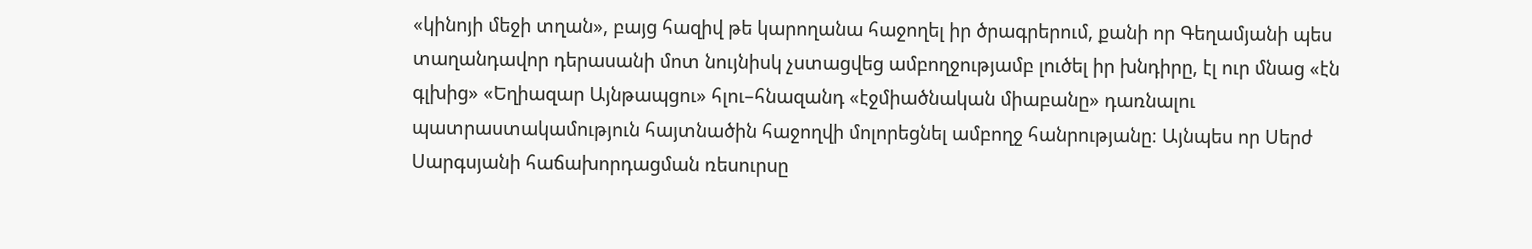«կինոյի մեջի տղան», բայց հազիվ թե կարողանա հաջողել իր ծրագրերում, քանի որ Գեղամյանի պես տաղանդավոր դերասանի մոտ նույնիսկ չստացվեց ամբողջությամբ լուծել իր խնդիրը, էլ ուր մնաց «էն գլխից» «Եղիազար Այնթապցու» հլու–հնազանդ «էջմիածնական միաբանը» դառնալու պատրաստակամություն հայտնածին հաջողվի մոլորեցնել ամբողջ հանրությանը։ Այնպես որ Սերժ Սարգսյանի հաճախորդացման ռեսուրսը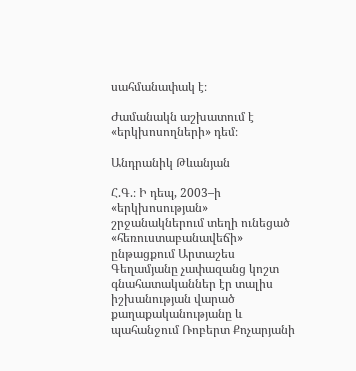սահմանափակ է։

Ժամանակն աշխատում է «երկխոսողների» դեմ։

Անդրանիկ Թևանյան

Հ.Գ.։ Ի դեպ, 2003–ի «երկխոսության» շրջանակներում տեղի ունեցած «հեռուստաբանավեճի» ընթացքում Արտաշես Գեղամյանը չափազանց կոշտ գնահատականներ էր տալիս իշխանության վարած քաղաքականությանը և պահանջում Ռոբերտ Քոչարյանի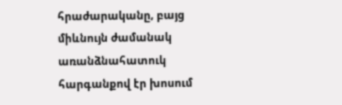հրաժարականը, բայց միևնույն ժամանակ առանձնահատուկ հարգանքով էր խոսում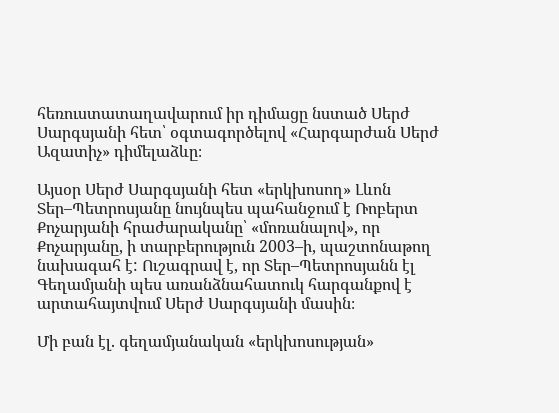հեռուստատաղավարում իր դիմացը նստած Սերժ Սարգսյանի հետ՝ օգտագործելով «Հարգարժան Սերժ Ազատիչ» դիմելաձևը։

Այսօր Սերժ Սարգսյանի հետ «երկխոսող» Լևոն Տեր–Պետրոսյանը նույնպես պահանջում է Ռոբերտ Քոչարյանի հրաժարականը՝ «մոռանալով», որ Քոչարյանը, ի տարբերություն 2003–ի, պաշտոնաթող նախագահ է: Ուշագրավ է, որ Տեր–Պետրոսյանն էլ Գեղամյանի պես առանձնահատուկ հարգանքով է արտահայտվում Սերժ Սարգսյանի մասին։

Մի բան էլ. գեղամյանական «երկխոսության»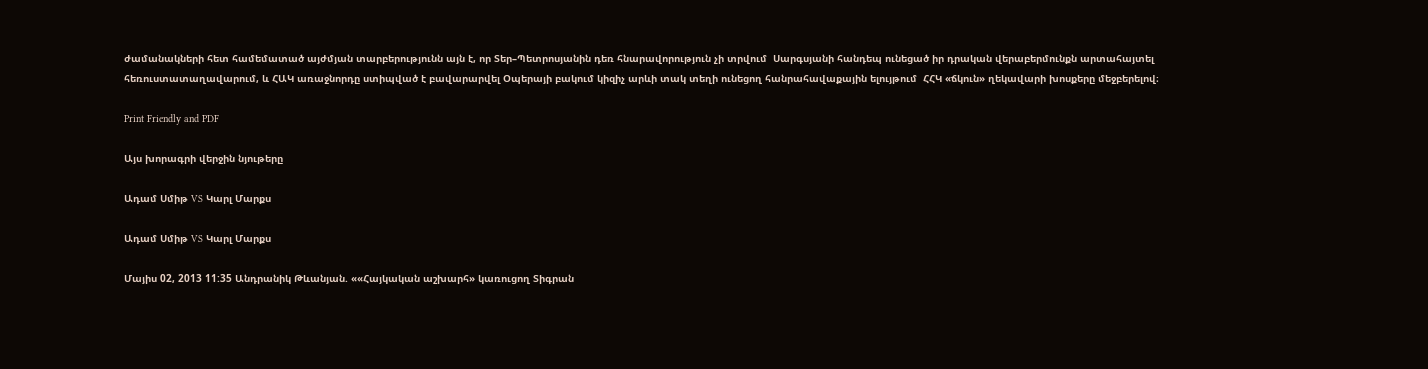ժամանակների հետ համեմատած այժմյան տարբերությունն այն է, որ Տեր–Պետրոսյանին դեռ հնարավորություն չի տրվում  Սարգսյանի հանդեպ ունեցած իր դրական վերաբերմունքն արտահայտել  հեռուստատաղավարում, և ՀԱԿ առաջնորդը ստիպված է բավարարվել Օպերայի բակում կիզիչ արևի տակ տեղի ունեցող հանրահավաքային ելույթում  ՀՀԿ «ճկուն» ղեկավարի խոսքերը մեջբերելով։

Print Friendly and PDF

Այս խորագրի վերջին նյութերը

Ադամ Սմիթ VS Կարլ Մարքս

Ադամ Սմիթ VS Կարլ Մարքս

Մայիս 02, 2013 11:35 Անդրանիկ Թևանյան. ««Հայկական աշխարհ» կառուցող Տիգրան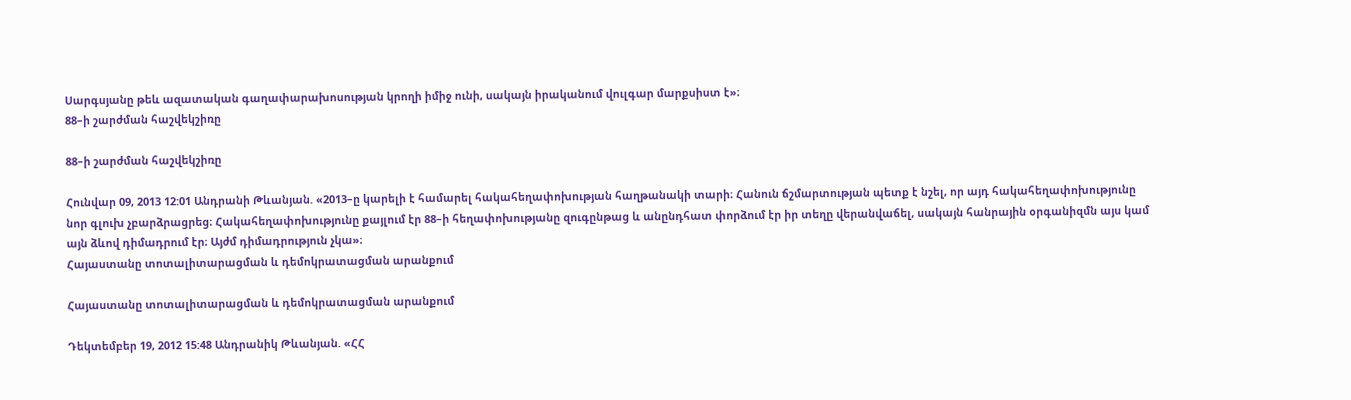Սարգսյանը թեև ազատական գաղափարախոսության կրողի իմիջ ունի, սակայն իրականում վուլգար մարքսիստ է»։
88–ի շարժման հաշվեկշիռը

88–ի շարժման հաշվեկշիռը

Հունվար 09, 2013 12:01 Անդրանի Թևանյան. «2013–ը կարելի է համարել հակահեղափոխության հաղթանակի տարի։ Հանուն ճշմարտության պետք է նշել, որ այդ հակահեղափոխությունը նոր գլուխ չբարձրացրեց։ Հակահեղափոխությունը քայլում էր 88–ի հեղափոխությանը զուգընթաց և անընդհատ փորձում էր իր տեղը վերանվաճել, սակայն հանրային օրգանիզմն այս կամ այն ձևով դիմադրում էր։ Այժմ դիմադրություն չկա»։
Հայաստանը տոտալիտարացման և դեմոկրատացման արանքում

Հայաստանը տոտալիտարացման և դեմոկրատացման արանքում

Դեկտեմբեր 19, 2012 15:48 Անդրանիկ Թևանյան. «ՀՀ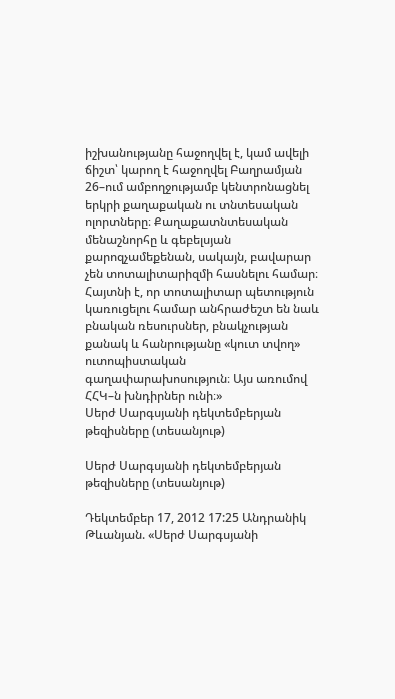իշխանությանը հաջողվել է, կամ ավելի ճիշտ՝ կարող է հաջողվել Բաղրամյան 26–ում ամբողջությամբ կենտրոնացնել երկրի քաղաքական ու տնտեսական ոլորտները։ Քաղաքատնտեսական մենաշնորհը և գեբելսյան քարոզչամեքենան, սակայն, բավարար չեն տոտալիտարիզմի հասնելու համար։ Հայտնի է, որ տոտալիտար պետություն կառուցելու համար անհրաժեշտ են նաև բնական ռեսուրսներ, բնակչության քանակ և հանրությանը «կուտ տվող» ուտոպիստական գաղափարախոսություն։ Այս առումով ՀՀԿ–ն խնդիրներ ունի։»
Սերժ Սարգսյանի դեկտեմբերյան թեզիսները (տեսանյութ)

Սերժ Սարգսյանի դեկտեմբերյան թեզիսները (տեսանյութ)

Դեկտեմբեր 17, 2012 17:25 Անդրանիկ Թևանյան. «Սերժ Սարգսյանի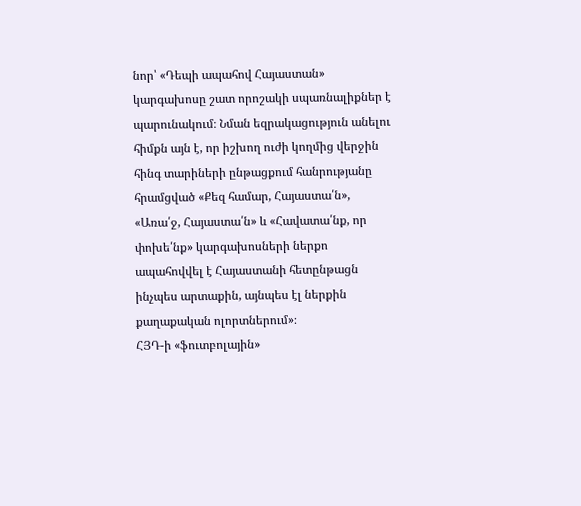նոր՝ «Դեպի ապահով Հայաստան» կարգախոսը շատ որոշակի սպառնալիքներ է պարունակում։ Նման եզրակացություն անելու հիմքն այն է, որ իշխող ուժի կողմից վերջին հինգ տարիների ընթացքում հանրությանը հրամցված «Քեզ համար, Հայաստա՛ն», «Առա՛ջ, Հայաստա՛ն» և «Հավատա՛նք, որ փոխե՛նք» կարգախոսների ներքո ապահովվել է Հայաստանի հետընթացն ինչպես արտաքին, այնպես էլ ներքին քաղաքական ոլորտներում»։
ՀՅԴ-ի «ֆուտբոլային»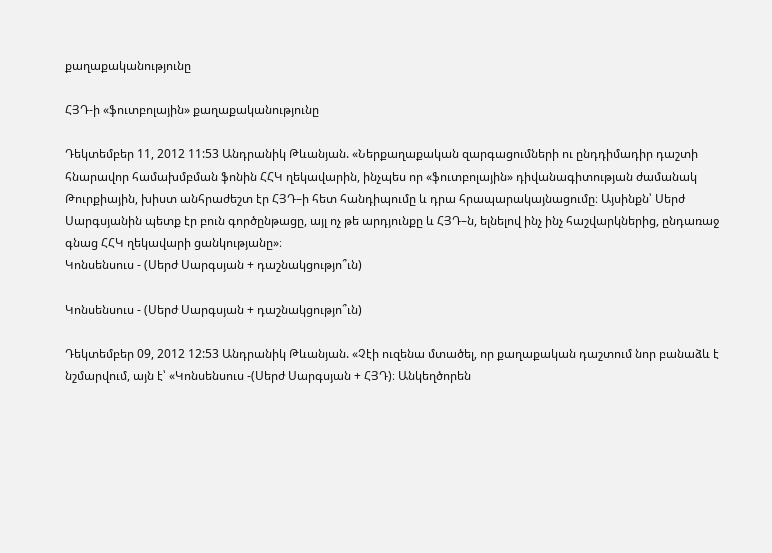քաղաքականությունը

ՀՅԴ-ի «ֆուտբոլային» քաղաքականությունը

Դեկտեմբեր 11, 2012 11:53 Անդրանիկ Թևանյան. «Ներքաղաքական զարգացումների ու ընդդիմադիր դաշտի հնարավոր համախմբման ֆոնին ՀՀԿ ղեկավարին, ինչպես որ «ֆուտբոլային» դիվանագիտության ժամանակ Թուրքիային, խիստ անհրաժեշտ էր ՀՅԴ–ի հետ հանդիպումը և դրա հրապարակայնացումը։ Այսինքն՝ Սերժ Սարգսյանին պետք էր բուն գործընթացը, այլ ոչ թե արդյունքը և ՀՅԴ–ն, ելնելով ինչ ինչ հաշվարկներից, ընդառաջ գնաց ՀՀԿ ղեկավարի ցանկությանը»։
Կոնսենսուս - (Սերժ Սարգսյան + դաշնակցությո՞ւն)

Կոնսենսուս - (Սերժ Սարգսյան + դաշնակցությո՞ւն)

Դեկտեմբեր 09, 2012 12:53 Անդրանիկ Թևանյան. «Չէի ուզենա մտածել, որ քաղաքական դաշտում նոր բանաձև է նշմարվում, այն է՝ «Կոնսենսուս -(Սերժ Սարգսյան + ՀՅԴ)։ Անկեղծորեն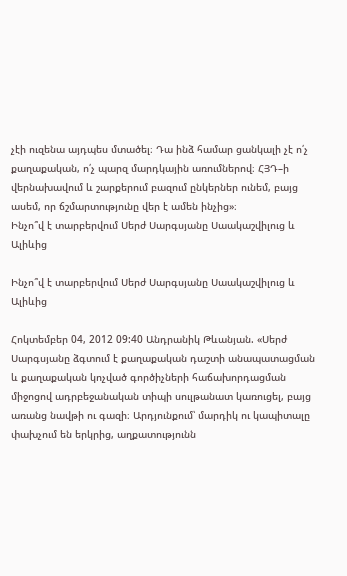չէի ուզենա այդպես մտածել։ Դա ինձ համար ցանկալի չէ ո՛չ քաղաքական, ո՛չ պարզ մարդկային առումներով։ ՀՅԴ–ի վերնախավում և շարքերում բազում ընկերներ ունեմ, բայց ասեմ, որ ճշմարտությունը վեր է ամեն ինչից»։
Ինչո՞վ է տարբերվում Սերժ Սարգսյանը Սաակաշվիլուց և Ալիևից

Ինչո՞վ է տարբերվում Սերժ Սարգսյանը Սաակաշվիլուց և Ալիևից

Հոկտեմբեր 04, 2012 09:40 Անդրանիկ Թևանյան. «Սերժ Սարգսյանը ձգտում է քաղաքական դաշտի անապատացման և քաղաքական կոչված գործիչների հաճախորդացման միջոցով ադրբեջանական տիպի սուլթանատ կառուցել, բայց առանց նավթի ու գազի։ Արդյունքում՝ մարդիկ ու կապիտալը փախչում են երկրից, աղքատությունն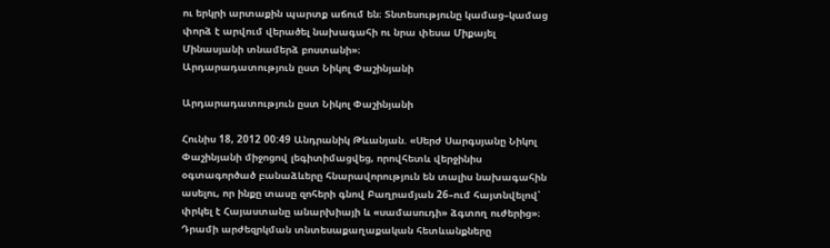ու երկրի արտաքին պարտք աճում են։ Տնտեսությունը կամաց–կամաց փորձ է արվում վերածել նախագահի ու նրա փեսա Միքայել Մինասյանի տնամերձ բոստանի»։
Արդարադատություն ըստ Նիկոլ Փաշինյանի

Արդարադատություն ըստ Նիկոլ Փաշինյանի

Հունիս 18, 2012 00:49 Անդրանիկ Թևանյան. «Սերժ Սարգսյանը Նիկոլ Փաշինյանի միջոցով լեգիտիմացվեց, որովհետև վերջինիս օգտագործած բանաձևերը հնարավորություն են տալիս նախագահին ասելու, որ ինքը տասը զոհերի գնով Բաղրամյան 26–ում հայտնվելով՝ փրկել է Հայաստանը անարխիայի և «սամասուդի» ձգտող ուժերից»։
Դրամի արժեզրկման տնտեսաքաղաքական հետևանքները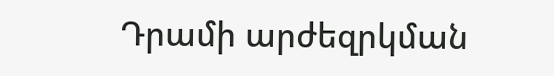Դրամի արժեզրկման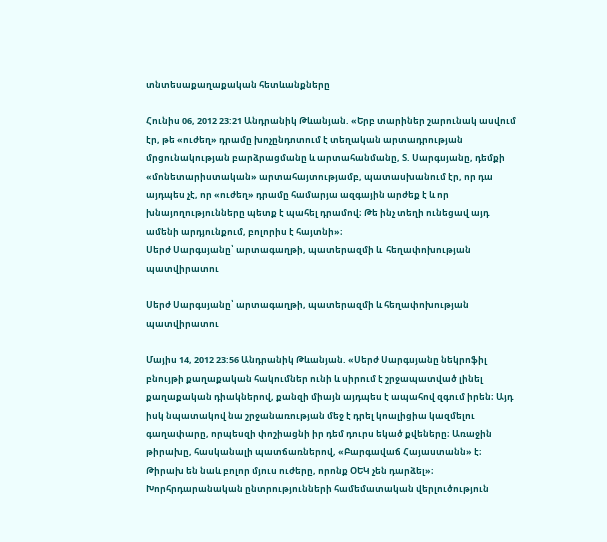տնտեսաքաղաքական հետևանքները

Հունիս 06, 2012 23:21 Անդրանիկ Թևանյան. «Երբ տարիներ շարունակ ասվում էր, թե «ուժեղ» դրամը խոչընդոտում է տեղական արտադրության մրցունակության բարձրացմանը և արտահանմանը, Տ. Սարգսյանը, դեմքի «մոնետարիստական» արտահայտությամբ, պատասխանում էր, որ դա այդպես չէ, որ «ուժեղ» դրամը համարյա ազգային արժեք է և որ խնայողությունները պետք է պահել դրամով։ Թե ինչ տեղի ունեցավ այդ ամենի արդյունքում, բոլորիս է հայտնի»։
Սերժ Սարգսյանը՝ արտագաղթի, պատերազմի և  հեղափոխության պատվիրատու

Սերժ Սարգսյանը՝ արտագաղթի, պատերազմի և հեղափոխության պատվիրատու

Մայիս 14, 2012 23:56 Անդրանիկ Թևանյան. «Սերժ Սարգսյանը նեկրոֆիլ բնույթի քաղաքական հակումներ ունի և սիրում է շրջապատված լինել քաղաքական դիակներով, քանզի միայն այդպես է ապահով զգում իրեն։ Այդ իսկ նպատակով նա շրջանառության մեջ է դրել կոալիցիա կազմելու գաղափարը, որպեսզի փոշիացնի իր դեմ դուրս եկած քվեները։ Առաջին թիրախը, հասկանալի պատճառներով, «Բարգավաճ Հայաստանն» է։ Թիրախ են նաև բոլոր մյուս ուժերը, որոնք ՕԵԿ չեն դարձել»։
Խորհրդարանական ընտրությունների համեմատական վերլուծություն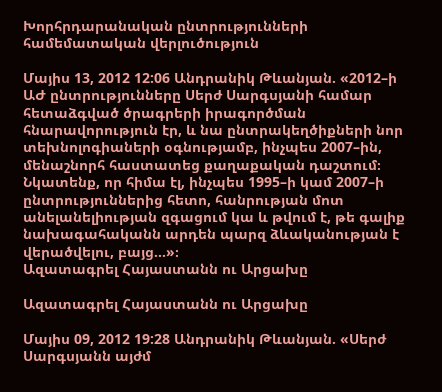Խորհրդարանական ընտրությունների համեմատական վերլուծություն

Մայիս 13, 2012 12:06 Անդրանիկ Թևանյան. «2012–ի ԱԺ ընտրությունները Սերժ Սարգսյանի համար հետաձգված ծրագրերի իրագործման հնարավորություն էր, և նա ընտրակեղծիքների նոր տեխնոլոգիաների օգնությամբ, ինչպես 2007–ին, մենաշնորհ հաստատեց քաղաքական դաշտում։ Նկատենք, որ հիմա էլ, ինչպես 1995–ի կամ 2007–ի ընտրություններից հետո, հանրության մոտ անելանելիության զգացում կա և թվում է, թե գալիք նախագահականն արդեն պարզ ձևականության է վերածվելու, բայց...»։
Ազատագրել Հայաստանն ու Արցախը

Ազատագրել Հայաստանն ու Արցախը

Մայիս 09, 2012 19:28 Անդրանիկ Թևանյան. «Սերժ Սարգսյանն այժմ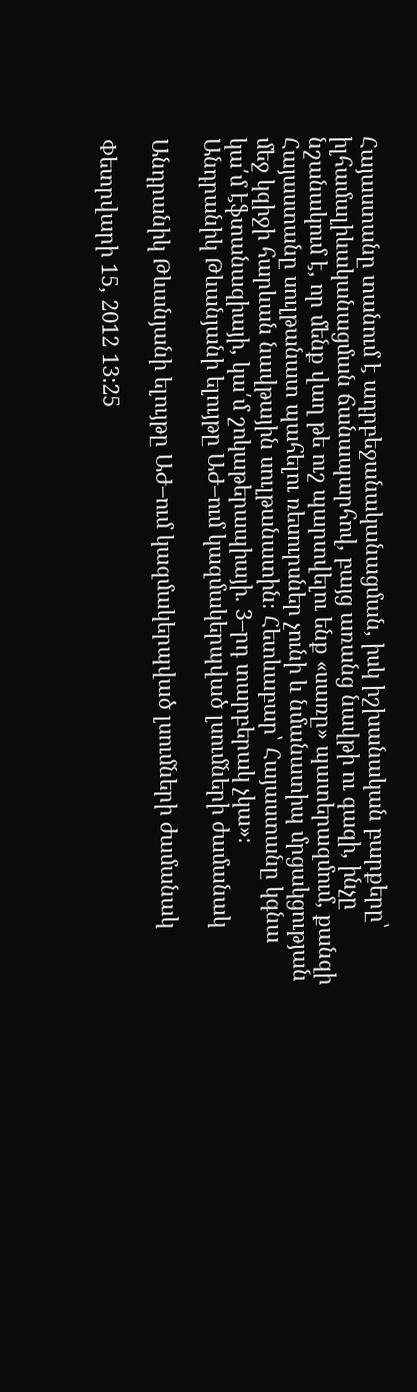Հայաստանը տանում է ադրբեջանականացման, իսկ իշխանական բարքերը՝ իլհամալիևականացման ճանապարհով, բայց առանց նավթի ու գազի, ինչը նշանակում է, որ մենք վաղ թե ուշ պարտվելու ենք «սառը» պատերազմում, քանզի Հայաստանը սուլթանատ պահելու ռեսուրսներ չունի և նմանատիպ մրցակցության մեջ կզիջի հարևան նավթային սուլթանատին։ Հետևաբար՝ Հայաստանը կգնա կա՛մ էֆտանազիայի, կա՛մ շոկաթերապիայի. 3–րդ տարբերակ չկա»։
Անդրանիկ Թևանյանի ելույթը ԱԺ–ում կազմակերպված լսումների ժամանակ

Անդրանիկ Թևանյանի ելույթը ԱԺ–ում կազմակերպված լսումների ժամանակ

Փետրվարի 15, 2012 13:25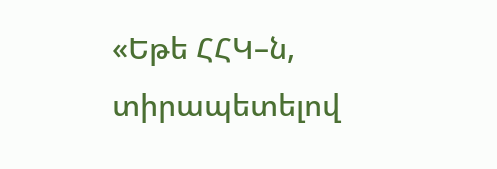«Եթե ՀՀԿ–ն, տիրապետելով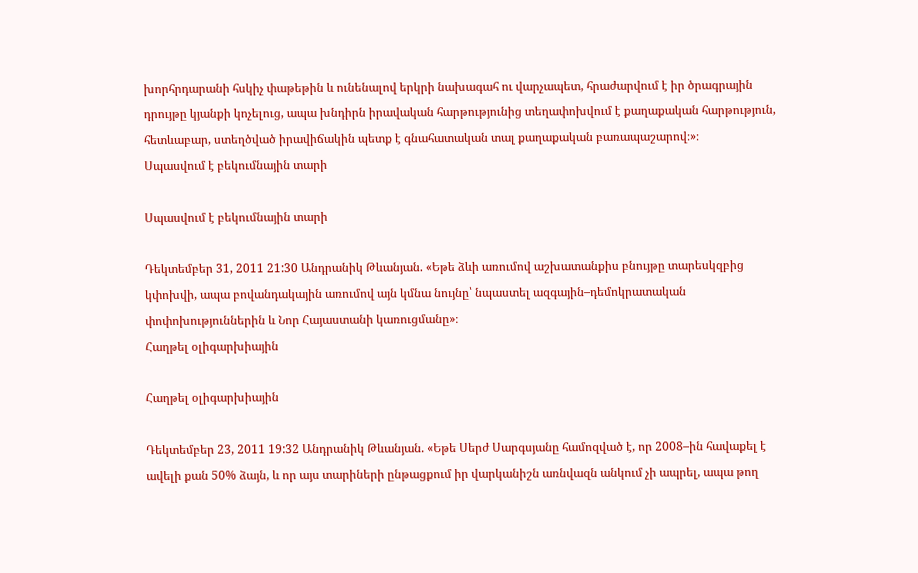խորհրդարանի հսկիչ փաթեթին և ունենալով երկրի նախագահ ու վարչապետ, հրաժարվում է իր ծրագրային դրույթը կյանքի կոչելուց, ապա խնդիրն իրավական հարթությունից տեղափոխվում է քաղաքական հարթություն, հետևաբար, ստեղծված իրավիճակին պետք է գնահատական տալ քաղաքական բառապաշարով։»։
Սպասվում է բեկումնային տարի

Սպասվում է բեկումնային տարի

Դեկտեմբեր 31, 2011 21:30 Անդրանիկ Թևանյան. «Եթե ձևի առումով աշխատանքիս բնույթը տարեսկզբից կփոխվի, ապա բովանդակային առումով այն կմնա նույնը՝ նպաստել ազգային–դեմոկրատական փոփոխություններին և Նոր Հայաստանի կառուցմանը»։
Հաղթել օլիգարխիային

Հաղթել օլիգարխիային

Դեկտեմբեր 23, 2011 19:32 Անդրանիկ Թևանյան. «Եթե Սերժ Սարգսյանը համոզված է, որ 2008–ին հավաքել է ավելի քան 50% ձայն, և որ այս տարիների ընթացքում իր վարկանիշն առնվազն անկում չի ապրել, ապա թող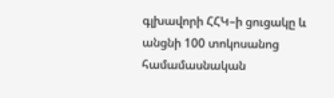գլխավորի ՀՀԿ–ի ցուցակը և անցնի 100 տոկոսանոց համամասնական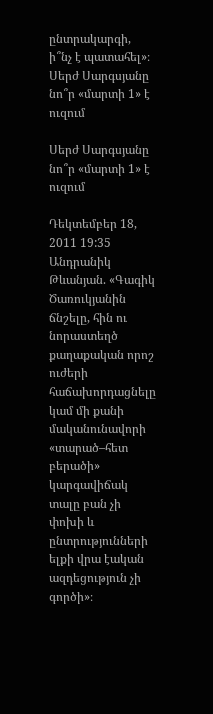ընտրակարգի, ի՞նչ է պատահել»։
Սերժ Սարգսյանը նո՞ր «մարտի 1» է ուզում

Սերժ Սարգսյանը նո՞ր «մարտի 1» է ուզում

Դեկտեմբեր 18, 2011 19:35 Անդրանիկ Թևանյան. «Գագիկ Ծառուկյանին ճնշելը, հին ու նորաստեղծ քաղաքական որոշ ուժերի հաճախորդացնելը կամ մի քանի մականունավորի «տարած–հետ բերածի» կարգավիճակ տալը բան չի փոխի և ընտրությունների ելքի վրա էական ազդեցություն չի գործի»։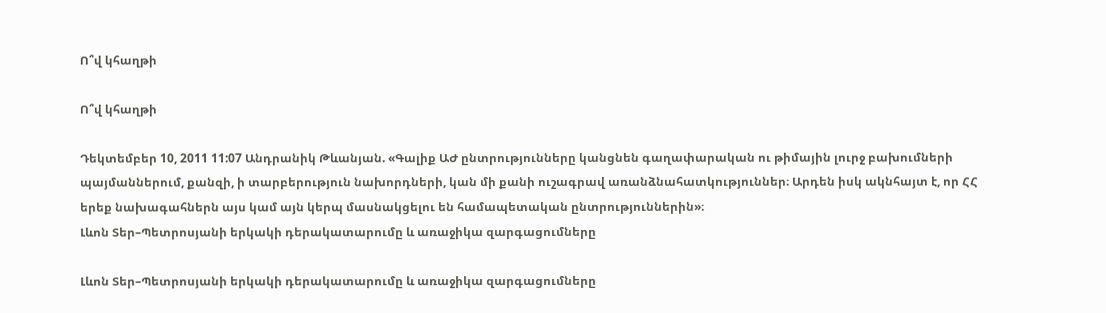Ո՞վ կհաղթի

Ո՞վ կհաղթի

Դեկտեմբեր 10, 2011 11:07 Անդրանիկ Թևանյան. «Գալիք ԱԺ ընտրությունները կանցնեն գաղափարական ու թիմային լուրջ բախումների պայմաններում, քանզի, ի տարբերություն նախորդների, կան մի քանի ուշագրավ առանձնահատկություններ։ Արդեն իսկ ակնհայտ է, որ ՀՀ երեք նախագահներն այս կամ այն կերպ մասնակցելու են համապետական ընտրություններին»։
Լևոն Տեր–Պետրոսյանի երկակի դերակատարումը և առաջիկա զարգացումները

Լևոն Տեր–Պետրոսյանի երկակի դերակատարումը և առաջիկա զարգացումները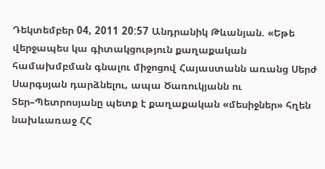Դեկտեմբեր 04, 2011 20:57 Անդրանիկ Թևանյան. «Եթե վերջապես կա գիտակցություն քաղաքական համախմբման գնալու միջոցով Հայաստանն առանց Սերժ Սարգսյան դարձնելու, ապա Ծառուկյանն ու Տեր–Պետրոսյանը պետք է քաղաքական «մեսիջներ» հղեն նախևառաջ ՀՀ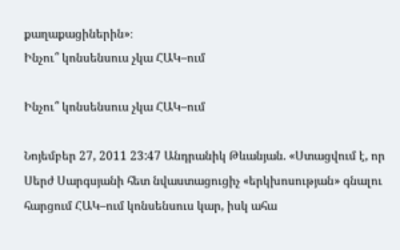քաղաքացիներին»։
Ինչու՞ կոնսենսուս չկա ՀԱԿ–ում

Ինչու՞ կոնսենսուս չկա ՀԱԿ–ում

Նոյեմբեր 27, 2011 23:47 Անդրանիկ Թևանյան. «Ստացվում է, որ Սերժ Սարգսյանի հետ նվաստացուցիչ «երկխոսության» գնալու հարցում ՀԱԿ–ում կոնսենսուս կար, իսկ ահա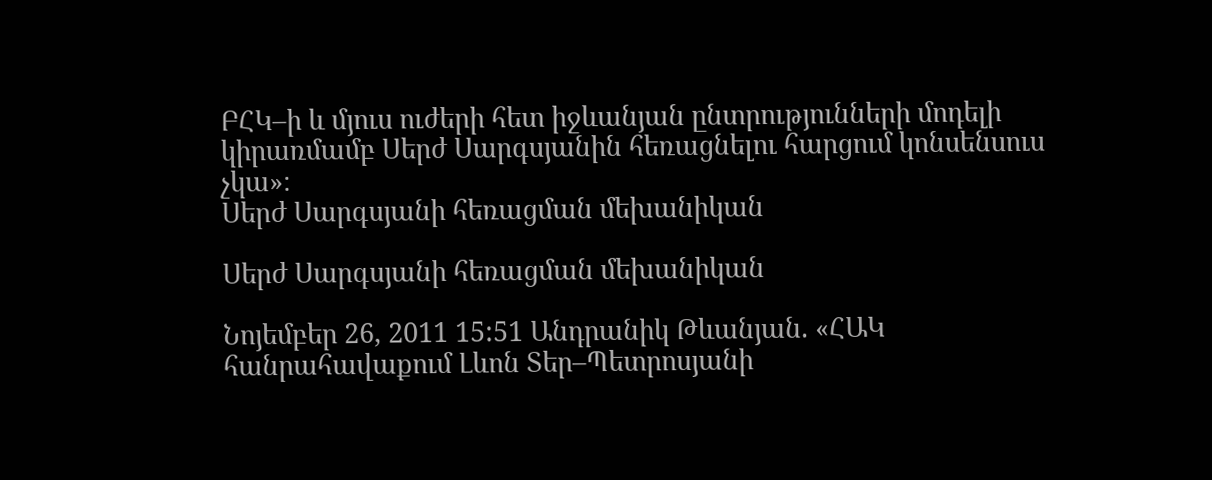ԲՀԿ–ի և մյուս ուժերի հետ իջևանյան ընտրությունների մոդելի կիրառմամբ Սերժ Սարգսյանին հեռացնելու հարցում կոնսենսուս չկա»։
Սերժ Սարգսյանի հեռացման մեխանիկան

Սերժ Սարգսյանի հեռացման մեխանիկան

Նոյեմբեր 26, 2011 15:51 Անդրանիկ Թևանյան. «ՀԱԿ հանրահավաքում Լևոն Տեր–Պետրոսյանի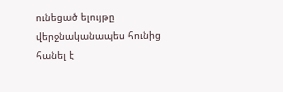ունեցած ելույթը վերջնականապես հունից հանել է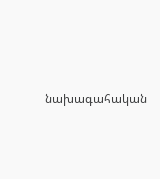նախագահական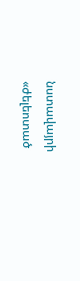նստավայրի «ժելեոտած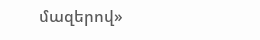մազերով»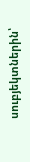սուբյեկտներին՝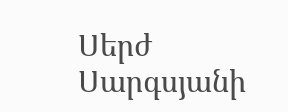Սերժ Սարգսյանի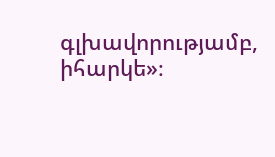գլխավորությամբ, իհարկե»։